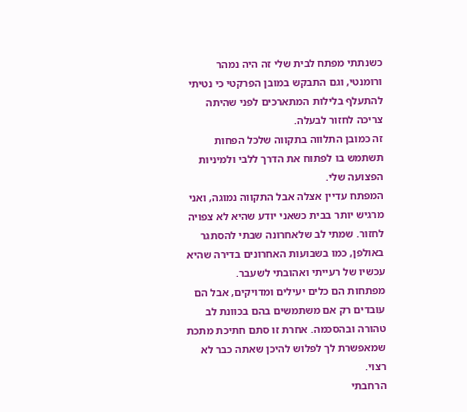כשנתתי מפתח לבית שלי זה היה נמהר ורומנטי, וגם התבקש במובן הפרקטי כי נטיתי להתעלף בלילות המתארכים לפני שהיתה צריכה לחזור לבעלה.
זה כמובן התלווה בתקווה שלכל הפחות תשתמש בו לפתוח את הדרך ללבי ולמיניות הפצועה שלי.
המפתח עדיין אצלה אבל התקווה נמוגה, ואני מרגיש יותר בבית כשאני יודע שהיא לא צפויה לחזור. שמתי לב שלאחרונה שבתי להסתגר באולפן, כמו בשבועות האחרונים בדירה שהיא עכשיו של רעייתי ואהובתי לשעבר.
מפתחות הם כלים יעילים ומדויקים, אבל הם עובדים רק אם משתמשים בהם בכוונת לב טהורה ובהסכמה. אחרת זו סתם חתיכת מתכת שמאפשרת לך לפלוש להיכן שאתה כבר לא רצוי.
הרחבתי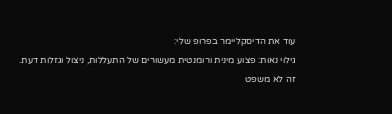עוד את הדיסקליימר בפרופ שלי:
גילוי נאות: פצוע מינית ורומנטית מעשורים של התעללות, ניצול וגזלות דעת.
זה לא משפט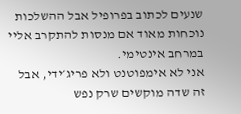שנעים לכתוב בפרופיל אבל ההשלכות נוכחות מאוד אם מנסות להתקרב אליי במרחב אינטימי.
אני לא אימפוטנט ולא פריג׳ידי, אבל זה שדה מוקשים שרק נפש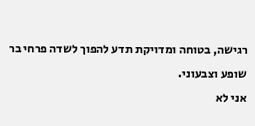רגישה, בטוחה ומדויקת תדע להפוך לשדה פרחי בר שופע וצבעוני.
אני לא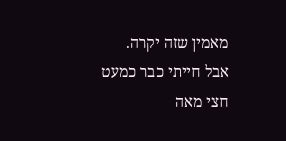מאמין שזה יקרה.
אבל חייתי כבר כמעט חצי מאה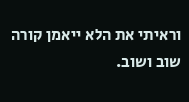וראיתי את הלא ייאמן קורה שוב ושוב.